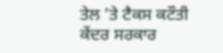ਤੇਲ ’ਤੇ ਟੈਕਸ ਕਟੌਤੀ
ਕੇਂਦਰ ਸਰਕਾਰ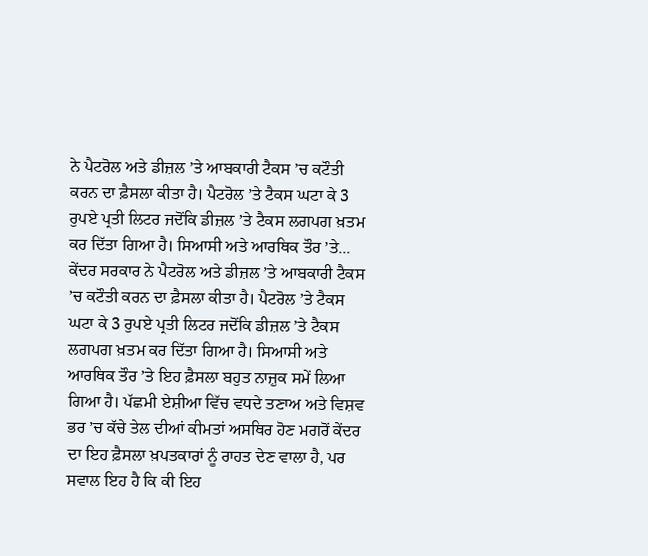ਨੇ ਪੈਟਰੋਲ ਅਤੇ ਡੀਜ਼ਲ ’ਤੇ ਆਬਕਾਰੀ ਟੈਕਸ ’ਚ ਕਟੌਤੀ ਕਰਨ ਦਾ ਫ਼ੈਸਲਾ ਕੀਤਾ ਹੈ। ਪੈਟਰੋਲ ’ਤੇ ਟੈਕਸ ਘਟਾ ਕੇ 3 ਰੁਪਏ ਪ੍ਰਤੀ ਲਿਟਰ ਜਦੋਂਕਿ ਡੀਜ਼ਲ ’ਤੇ ਟੈਕਸ ਲਗਪਗ ਖ਼ਤਮ ਕਰ ਦਿੱਤਾ ਗਿਆ ਹੈ। ਸਿਆਸੀ ਅਤੇ ਆਰਥਿਕ ਤੌਰ ’ਤੇ...
ਕੇਂਦਰ ਸਰਕਾਰ ਨੇ ਪੈਟਰੋਲ ਅਤੇ ਡੀਜ਼ਲ ’ਤੇ ਆਬਕਾਰੀ ਟੈਕਸ ’ਚ ਕਟੌਤੀ ਕਰਨ ਦਾ ਫ਼ੈਸਲਾ ਕੀਤਾ ਹੈ। ਪੈਟਰੋਲ ’ਤੇ ਟੈਕਸ ਘਟਾ ਕੇ 3 ਰੁਪਏ ਪ੍ਰਤੀ ਲਿਟਰ ਜਦੋਂਕਿ ਡੀਜ਼ਲ ’ਤੇ ਟੈਕਸ ਲਗਪਗ ਖ਼ਤਮ ਕਰ ਦਿੱਤਾ ਗਿਆ ਹੈ। ਸਿਆਸੀ ਅਤੇ ਆਰਥਿਕ ਤੌਰ ’ਤੇ ਇਹ ਫ਼ੈਸਲਾ ਬਹੁਤ ਨਾਜ਼ੁਕ ਸਮੇਂ ਲਿਆ ਗਿਆ ਹੈ। ਪੱਛਮੀ ਏਸ਼ੀਆ ਵਿੱਚ ਵਧਦੇ ਤਣਾਅ ਅਤੇ ਵਿਸ਼ਵ ਭਰ ’ਚ ਕੱਚੇ ਤੇਲ ਦੀਆਂ ਕੀਮਤਾਂ ਅਸਥਿਰ ਹੋਣ ਮਗਰੋਂ ਕੇਂਦਰ ਦਾ ਇਹ ਫ਼ੈਸਲਾ ਖ਼ਪਤਕਾਰਾਂ ਨੂੰ ਰਾਹਤ ਦੇਣ ਵਾਲਾ ਹੈ, ਪਰ ਸਵਾਲ ਇਹ ਹੈ ਕਿ ਕੀ ਇਹ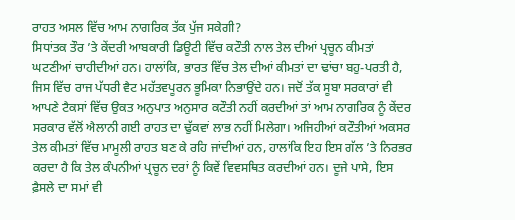ਰਾਹਤ ਅਸਲ ਵਿੱਚ ਆਮ ਨਾਗਰਿਕ ਤੱਕ ਪੁੱਜ ਸਕੇਗੀ?
ਸਿਧਾਂਤਕ ਤੌਰ ’ਤੇ ਕੇਂਦਰੀ ਆਬਕਾਰੀ ਡਿਊਟੀ ਵਿੱਚ ਕਟੌਤੀ ਨਾਲ ਤੇਲ ਦੀਆਂ ਪ੍ਰਚੂਨ ਕੀਮਤਾਂ ਘਟਣੀਆਂ ਚਾਹੀਦੀਆਂ ਹਨ। ਹਾਲਾਂਕਿ, ਭਾਰਤ ਵਿੱਚ ਤੇਲ ਦੀਆਂ ਕੀਮਤਾਂ ਦਾ ਢਾਂਚਾ ਬਹੁ-ਪਰਤੀ ਹੈ, ਜਿਸ ਵਿੱਚ ਰਾਜ ਪੱਧਰੀ ਵੈਟ ਮਹੱਤਵਪੂਰਨ ਭੂਮਿਕਾ ਨਿਭਾਉਂਦੇ ਹਨ। ਜਦੋਂ ਤੱਕ ਸੂਬਾ ਸਰਕਾਰਾਂ ਵੀ ਆਪਣੇ ਟੈਕਸਾਂ ਵਿੱਚ ਉਕਤ ਅਨੁਪਾਤ ਅਨੁਸਾਰ ਕਟੌਤੀ ਨਹੀਂ ਕਰਦੀਆਂ ਤਾਂ ਆਮ ਨਾਗਰਿਕ ਨੂੰ ਕੇਂਦਰ ਸਰਕਾਰ ਵੱਲੋਂ ਐਲਾਨੀ ਗਈ ਰਾਹਤ ਦਾ ਢੁੱਕਵਾਂ ਲਾਭ ਨਹੀਂ ਮਿਲੇਗਾ। ਅਜਿਹੀਆਂ ਕਟੌਤੀਆਂ ਅਕਸਰ ਤੇਲ ਕੀਮਤਾਂ ਵਿੱਚ ਮਾਮੂਲੀ ਰਾਹਤ ਬਣ ਕੇ ਰਹਿ ਜਾਂਦੀਆਂ ਹਨ, ਹਾਲਾਂਕਿ ਇਹ ਇਸ ਗੱਲ ’ਤੇ ਨਿਰਭਰ ਕਰਦਾ ਹੈ ਕਿ ਤੇਲ ਕੰਪਨੀਆਂ ਪ੍ਰਚੂਨ ਦਰਾਂ ਨੂੰ ਕਿਵੇਂ ਵਿਵਸਥਿਤ ਕਰਦੀਆਂ ਹਨ। ਦੂਜੇ ਪਾਸੇ, ਇਸ ਫ਼ੈਸਲੇ ਦਾ ਸਮਾਂ ਵੀ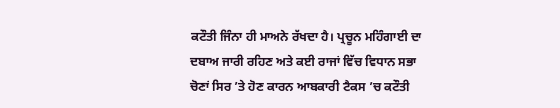ਕਟੌਤੀ ਜਿੰਨਾ ਹੀ ਮਾਅਨੇ ਰੱਖਦਾ ਹੈ। ਪ੍ਰਚੂਨ ਮਹਿੰਗਾਈ ਦਾ ਦਬਾਅ ਜਾਰੀ ਰਹਿਣ ਅਤੇ ਕਈ ਰਾਜਾਂ ਵਿੱਚ ਵਿਧਾਨ ਸਭਾ ਚੋਣਾਂ ਸਿਰ ’ਤੇ ਹੋਣ ਕਾਰਨ ਆਬਕਾਰੀ ਟੈਕਸ ’ਚ ਕਟੌਤੀ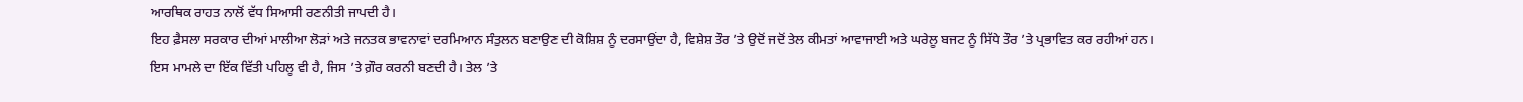ਆਰਥਿਕ ਰਾਹਤ ਨਾਲੋਂ ਵੱਧ ਸਿਆਸੀ ਰਣਨੀਤੀ ਜਾਪਦੀ ਹੈ।
ਇਹ ਫ਼ੈਸਲਾ ਸਰਕਾਰ ਦੀਆਂ ਮਾਲੀਆ ਲੋੜਾਂ ਅਤੇ ਜਨਤਕ ਭਾਵਨਾਵਾਂ ਦਰਮਿਆਨ ਸੰਤੁਲਨ ਬਣਾਉਣ ਦੀ ਕੋਸ਼ਿਸ਼ ਨੂੰ ਦਰਸਾਉਂਦਾ ਹੈ, ਵਿਸ਼ੇਸ਼ ਤੌਰ ’ਤੇ ਉਦੋਂ ਜਦੋਂ ਤੇਲ ਕੀਮਤਾਂ ਆਵਾਜਾਈ ਅਤੇ ਘਰੇਲੂ ਬਜਟ ਨੂੰ ਸਿੱਧੇ ਤੌਰ ’ਤੇ ਪ੍ਰਭਾਵਿਤ ਕਰ ਰਹੀਆਂ ਹਨ। ਇਸ ਮਾਮਲੇ ਦਾ ਇੱਕ ਵਿੱਤੀ ਪਹਿਲੂ ਵੀ ਹੈ, ਜਿਸ ’ਤੇ ਗ਼ੌਰ ਕਰਨੀ ਬਣਦੀ ਹੈ। ਤੇਲ ’ਤੇ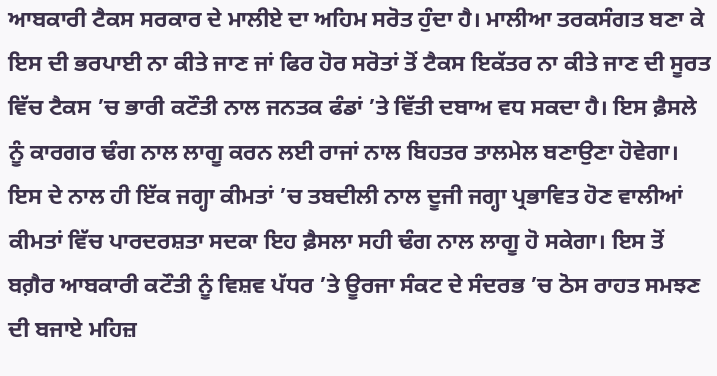ਆਬਕਾਰੀ ਟੈਕਸ ਸਰਕਾਰ ਦੇ ਮਾਲੀਏ ਦਾ ਅਹਿਮ ਸਰੋਤ ਹੁੰਦਾ ਹੈ। ਮਾਲੀਆ ਤਰਕਸੰਗਤ ਬਣਾ ਕੇ ਇਸ ਦੀ ਭਰਪਾਈ ਨਾ ਕੀਤੇ ਜਾਣ ਜਾਂ ਫਿਰ ਹੋਰ ਸਰੋਤਾਂ ਤੋਂ ਟੈਕਸ ਇਕੱਤਰ ਨਾ ਕੀਤੇ ਜਾਣ ਦੀ ਸੂਰਤ ਵਿੱਚ ਟੈਕਸ ’ਚ ਭਾਰੀ ਕਟੌਤੀ ਨਾਲ ਜਨਤਕ ਫੰਡਾਂ ’ਤੇ ਵਿੱਤੀ ਦਬਾਅ ਵਧ ਸਕਦਾ ਹੈ। ਇਸ ਫ਼ੈਸਲੇ ਨੂੰ ਕਾਰਗਰ ਢੰਗ ਨਾਲ ਲਾਗੂ ਕਰਨ ਲਈ ਰਾਜਾਂ ਨਾਲ ਬਿਹਤਰ ਤਾਲਮੇਲ ਬਣਾਉਣਾ ਹੋਵੇਗਾ। ਇਸ ਦੇ ਨਾਲ ਹੀ ਇੱਕ ਜਗ੍ਹਾ ਕੀਮਤਾਂ ’ਚ ਤਬਦੀਲੀ ਨਾਲ ਦੂਜੀ ਜਗ੍ਹਾ ਪ੍ਰਭਾਵਿਤ ਹੋਣ ਵਾਲੀਆਂ ਕੀਮਤਾਂ ਵਿੱਚ ਪਾਰਦਰਸ਼ਤਾ ਸਦਕਾ ਇਹ ਫ਼ੈਸਲਾ ਸਹੀ ਢੰਗ ਨਾਲ ਲਾਗੂ ਹੋ ਸਕੇਗਾ। ਇਸ ਤੋਂ ਬਗ਼ੈਰ ਆਬਕਾਰੀ ਕਟੌਤੀ ਨੂੰ ਵਿਸ਼ਵ ਪੱਧਰ ’ਤੇ ਊਰਜਾ ਸੰਕਟ ਦੇ ਸੰਦਰਭ ’ਚ ਠੋਸ ਰਾਹਤ ਸਮਝਣ ਦੀ ਬਜਾਏ ਮਹਿਜ਼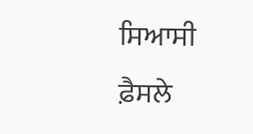ਸਿਆਸੀ ਫ਼ੈਸਲੇ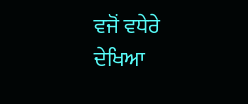ਵਜੋਂ ਵਧੇਰੇ ਦੇਖਿਆ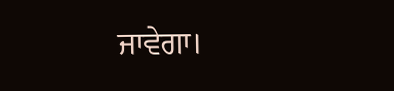ਜਾਵੇਗਾ।